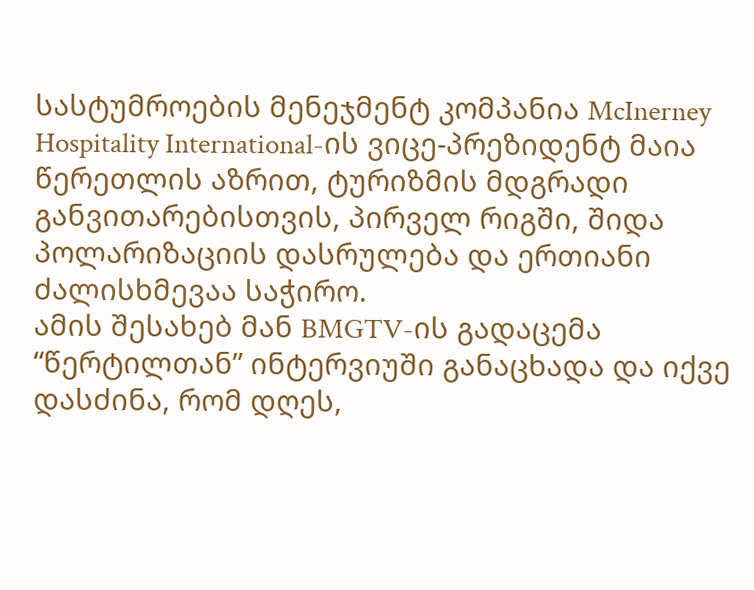სასტუმროების მენეჯმენტ კომპანია McInerney Hospitality International-ის ვიცე-პრეზიდენტ მაია წერეთლის აზრით, ტურიზმის მდგრადი განვითარებისთვის, პირველ რიგში, შიდა პოლარიზაციის დასრულება და ერთიანი ძალისხმევაა საჭირო.
ამის შესახებ მან BMGTV-ის გადაცემა “წერტილთან” ინტერვიუში განაცხადა და იქვე დასძინა, რომ დღეს,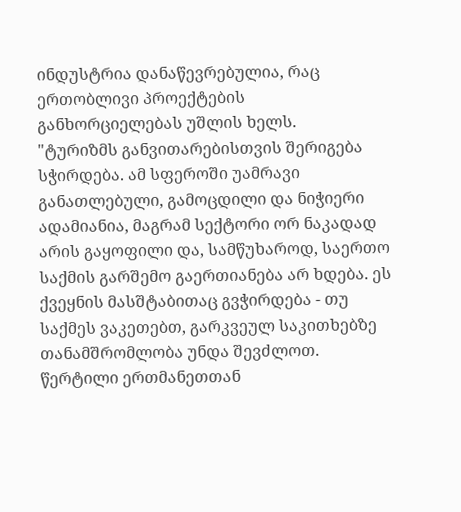ინდუსტრია დანაწევრებულია, რაც ერთობლივი პროექტების განხორციელებას უშლის ხელს.
"ტურიზმს განვითარებისთვის შერიგება სჭირდება. ამ სფეროში უამრავი განათლებული, გამოცდილი და ნიჭიერი ადამიანია, მაგრამ სექტორი ორ ნაკადად არის გაყოფილი და, სამწუხაროდ, საერთო საქმის გარშემო გაერთიანება არ ხდება. ეს ქვეყნის მასშტაბითაც გვჭირდება - თუ საქმეს ვაკეთებთ, გარკვეულ საკითხებზე თანამშრომლობა უნდა შევძლოთ. წერტილი ერთმანეთთან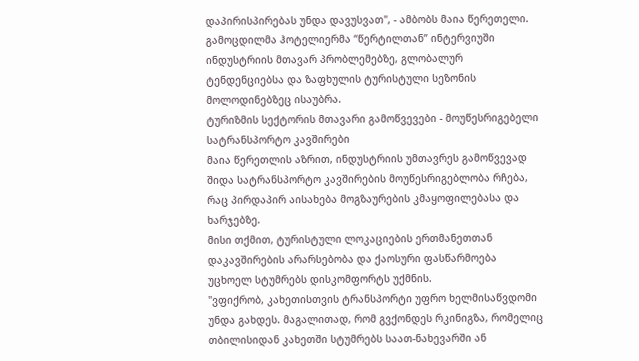დაპირისპირებას უნდა დავუსვათ", - ამბობს მაია წერეთელი.
გამოცდილმა ჰოტელიერმა “წერტილთან” ინტერვიუში ინდუსტრიის მთავარ პრობლემებზე, გლობალურ ტენდენციებსა და ზაფხულის ტურისტული სეზონის მოლოდინებზეც ისაუბრა.
ტურიზმის სექტორის მთავარი გამოწვევები - მოუწესრიგებელი სატრანსპორტო კავშირები
მაია წერეთლის აზრით, ინდუსტრიის უმთავრეს გამოწვევად შიდა სატრანსპორტო კავშირების მოუწესრიგებლობა რჩება, რაც პირდაპირ აისახება მოგზაურების კმაყოფილებასა და ხარჯებზე.
მისი თქმით, ტურისტული ლოკაციების ერთმანეთთან დაკავშირების არარსებობა და ქაოსური ფასწარმოება უცხოელ სტუმრებს დისკომფორტს უქმნის.
"ვფიქრობ, კახეთისთვის ტრანსპორტი უფრო ხელმისაწვდომი უნდა გახდეს. მაგალითად, რომ გვქონდეს რკინიგზა, რომელიც თბილისიდან კახეთში სტუმრებს საათ-ნახევარში ან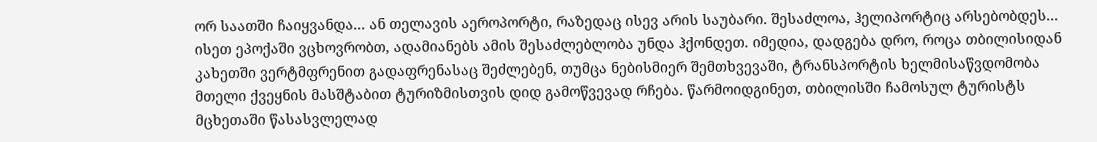ორ საათში ჩაიყვანდა... ან თელავის აეროპორტი, რაზედაც ისევ არის საუბარი. შესაძლოა, ჰელიპორტიც არსებობდეს... ისეთ ეპოქაში ვცხოვრობთ, ადამიანებს ამის შესაძლებლობა უნდა ჰქონდეთ. იმედია, დადგება დრო, როცა თბილისიდან კახეთში ვერტმფრენით გადაფრენასაც შეძლებენ, თუმცა ნებისმიერ შემთხვევაში, ტრანსპორტის ხელმისაწვდომობა მთელი ქვეყნის მასშტაბით ტურიზმისთვის დიდ გამოწვევად რჩება. წარმოიდგინეთ, თბილისში ჩამოსულ ტურისტს მცხეთაში წასასვლელად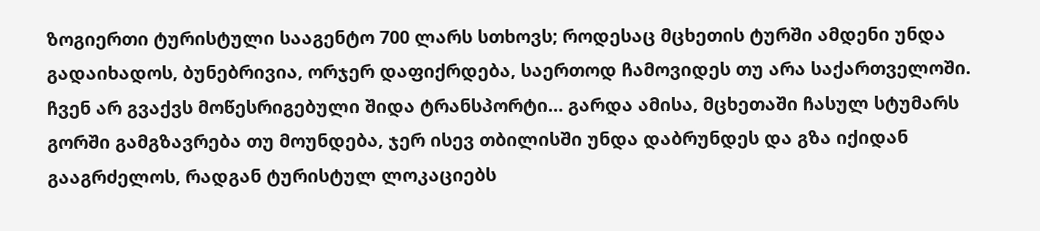ზოგიერთი ტურისტული სააგენტო 700 ლარს სთხოვს; როდესაც მცხეთის ტურში ამდენი უნდა გადაიხადოს, ბუნებრივია, ორჯერ დაფიქრდება, საერთოდ ჩამოვიდეს თუ არა საქართველოში. ჩვენ არ გვაქვს მოწესრიგებული შიდა ტრანსპორტი… გარდა ამისა, მცხეთაში ჩასულ სტუმარს გორში გამგზავრება თუ მოუნდება, ჯერ ისევ თბილისში უნდა დაბრუნდეს და გზა იქიდან გააგრძელოს, რადგან ტურისტულ ლოკაციებს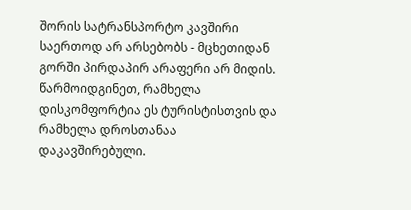შორის სატრანსპორტო კავშირი საერთოდ არ არსებობს - მცხეთიდან გორში პირდაპირ არაფერი არ მიდის. წარმოიდგინეთ, რამხელა დისკომფორტია ეს ტურისტისთვის და რამხელა დროსთანაა დაკავშირებული.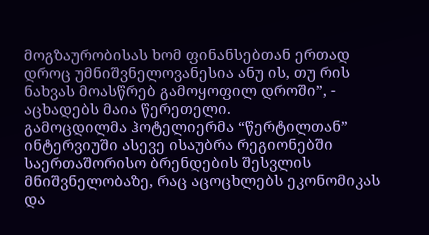მოგზაურობისას ხომ ფინანსებთან ერთად დროც უმნიშვნელოვანესია ანუ ის, თუ რის ნახვას მოასწრებ გამოყოფილ დროში”, - აცხადებს მაია წერეთელი.
გამოცდილმა ჰოტელიერმა “წერტილთან” ინტერვიუში ასევე ისაუბრა რეგიონებში საერთაშორისო ბრენდების შესვლის მნიშვნელობაზე, რაც აცოცხლებს ეკონომიკას და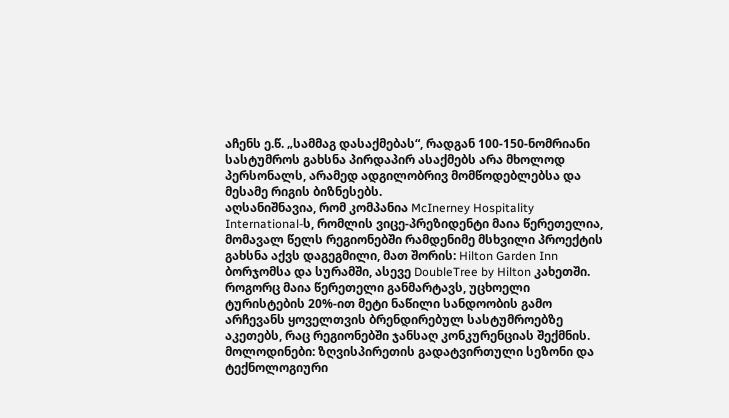აჩენს ე.წ. „სამმაგ დასაქმებას“, რადგან 100-150-ნომრიანი სასტუმროს გახსნა პირდაპირ ასაქმებს არა მხოლოდ პერსონალს, არამედ ადგილობრივ მომწოდებლებსა და მესამე რიგის ბიზნესებს.
აღსანიშნავია, რომ კომპანია McInerney Hospitality International-ს, რომლის ვიცე-პრეზიდენტი მაია წერეთელია, მომავალ წელს რეგიონებში რამდენიმე მსხვილი პროექტის გახსნა აქვს დაგეგმილი, მათ შორის: Hilton Garden Inn ბორჯომსა და სურამში, ასევე DoubleTree by Hilton კახეთში.
როგორც მაია წერეთელი განმარტავს, უცხოელი ტურისტების 20%-ით მეტი ნაწილი სანდოობის გამო არჩევანს ყოველთვის ბრენდირებულ სასტუმროებზე აკეთებს, რაც რეგიონებში ჯანსაღ კონკურენციას შექმნის.
მოლოდინები: ზღვისპირეთის გადატვირთული სეზონი და ტექნოლოგიური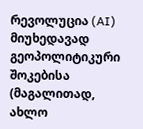რევოლუცია (AI)
მიუხედავად გეოპოლიტიკური შოკებისა (მაგალითად, ახლო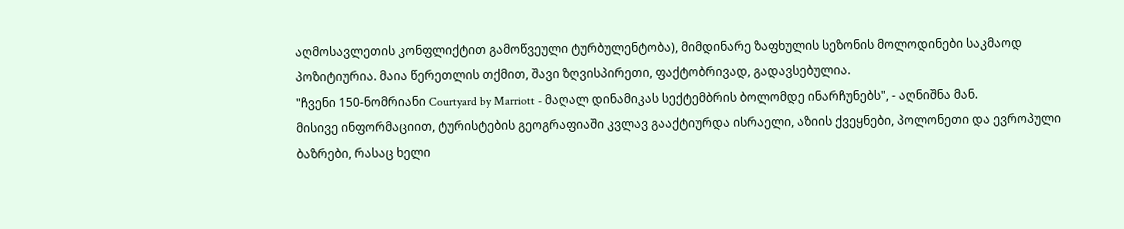აღმოსავლეთის კონფლიქტით გამოწვეული ტურბულენტობა), მიმდინარე ზაფხულის სეზონის მოლოდინები საკმაოდ პოზიტიურია. მაია წერეთლის თქმით, შავი ზღვისპირეთი, ფაქტობრივად, გადავსებულია.
"ჩვენი 150-ნომრიანი Courtyard by Marriott - მაღალ დინამიკას სექტემბრის ბოლომდე ინარჩუნებს", - აღნიშნა მან.
მისივე ინფორმაციით, ტურისტების გეოგრაფიაში კვლავ გააქტიურდა ისრაელი, აზიის ქვეყნები, პოლონეთი და ევროპული ბაზრები, რასაც ხელი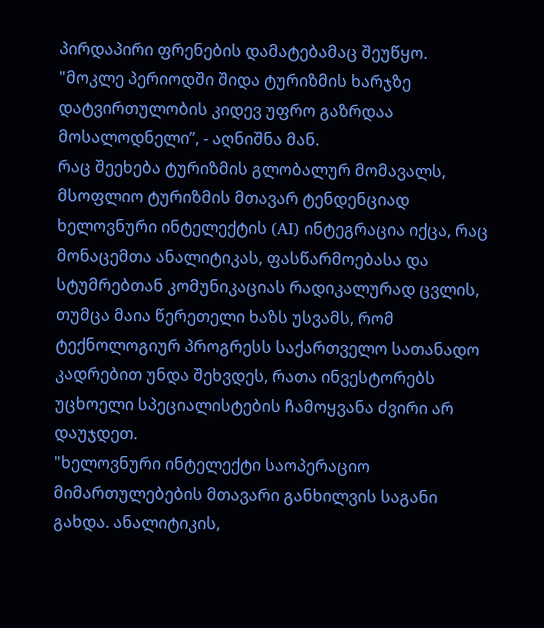პირდაპირი ფრენების დამატებამაც შეუწყო.
"მოკლე პერიოდში შიდა ტურიზმის ხარჯზე დატვირთულობის კიდევ უფრო გაზრდაა მოსალოდნელი”, - აღნიშნა მან.
რაც შეეხება ტურიზმის გლობალურ მომავალს, მსოფლიო ტურიზმის მთავარ ტენდენციად ხელოვნური ინტელექტის (AI) ინტეგრაცია იქცა, რაც მონაცემთა ანალიტიკას, ფასწარმოებასა და სტუმრებთან კომუნიკაციას რადიკალურად ცვლის, თუმცა მაია წერეთელი ხაზს უსვამს, რომ ტექნოლოგიურ პროგრესს საქართველო სათანადო კადრებით უნდა შეხვდეს, რათა ინვესტორებს უცხოელი სპეციალისტების ჩამოყვანა ძვირი არ დაუჯდეთ.
"ხელოვნური ინტელექტი საოპერაციო მიმართულებების მთავარი განხილვის საგანი გახდა. ანალიტიკის,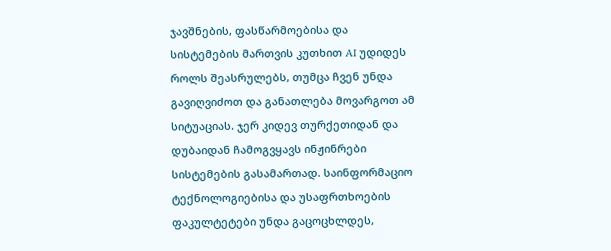ჯავშნების, ფასწარმოებისა და სისტემების მართვის კუთხით AI უდიდეს როლს შეასრულებს, თუმცა ჩვენ უნდა გავიღვიძოთ და განათლება მოვარგოთ ამ სიტუაციას. ჯერ კიდევ თურქეთიდან და დუბაიდან ჩამოგვყავს ინჟინრები სისტემების გასამართად. საინფორმაციო ტექნოლოგიებისა და უსაფრთხოების ფაკულტეტები უნდა გაცოცხლდეს,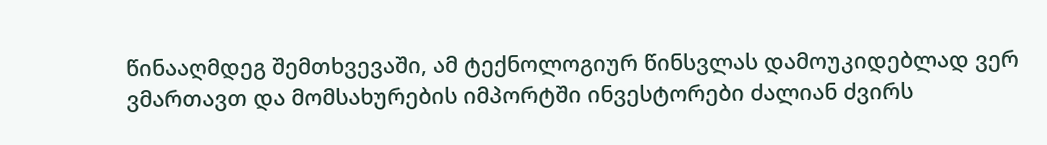წინააღმდეგ შემთხვევაში, ამ ტექნოლოგიურ წინსვლას დამოუკიდებლად ვერ ვმართავთ და მომსახურების იმპორტში ინვესტორები ძალიან ძვირს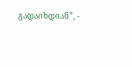გადაიხდიან”, -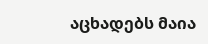აცხადებს მაია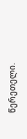წერეთელი.